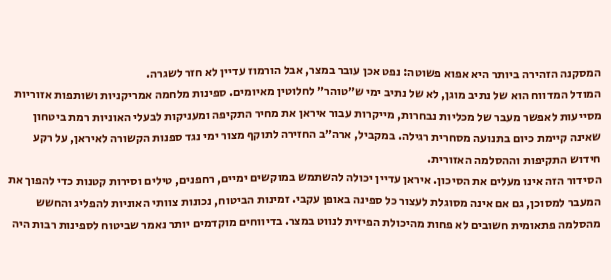המסקנה הזהירה ביותר היא אפוא פשוטה: נפט אכן עובר במצר, אבל הורמוז עדיין לא חזר לשגרה.
המודל המדווח הוא של נתיב מוגן, לא של נתיב ימי ש״טוהר״ לחלוטין מאיומים. ספינות מלחמה אמריקניות ושותפות אזוריות מסייעות לאפשר מעבר של מכליות נבחרות, מייקרות עבור איראן את מחיר התקיפה ומעניקות לבעלי האוניות רמת ביטחון שאינה קיימת כיום בתנועה מסחרית רגילה. במקביל, ארה״ב החזירה לתוקף מצור ימי נגד ספנות הקשורה לאיראן, על רקע חידוש התקיפות וההסלמה האזורית.
הסידור הזה אינו מעלים את הסיכון. איראן עדיין יכולה להשתמש במוקשים ימיים, רחפנים, טילים וסירות קטנות כדי להפוך את המעבר למסוכן, גם אם אינה מסוגלת לעצור כל ספינה באופן עקבי. זמינות הביטוח, נכונות צוותי האוניות להפליג והחשש מהסלמה פתאומית חשובים לא פחות מהיכולת הפיזית לנווט במצר. בדיווחים מוקדמים יותר נאמר שביטוח לספינות רבות היה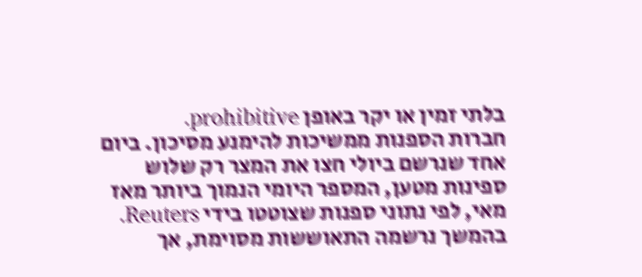בלתי זמין או יקר באופן prohibitive.
חברות הספנות ממשיכות להימנע מסיכון. ביום אחד שנרשם ביולי חצו את המצר רק שלוש ספינות מטען, המספר היומי הנמוך ביותר מאז מאי, לפי נתוני ספנות שצוטטו בידי Reuters. בהמשך נרשמה התאוששות מסוימת, אך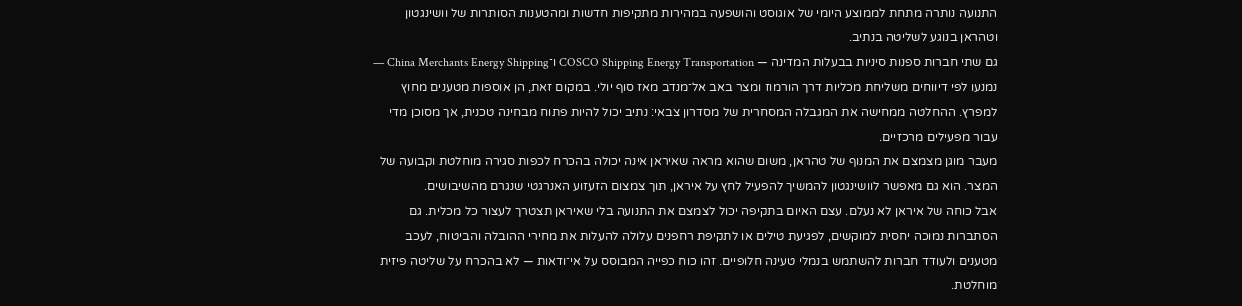התנועה נותרה מתחת לממוצע היומי של אוגוסט והושפעה במהירות מתקיפות חדשות ומהטענות הסותרות של וושינגטון וטהראן בנוגע לשליטה בנתיב.
גם שתי חברות ספנות סיניות בבעלות המדינה — COSCO Shipping Energy Transportation ו־China Merchants Energy Shipping — נמנעו לפי דיווחים משליחת מכליות דרך הורמוז ומצר באב אל־מנדב מאז סוף יולי. במקום זאת, הן אוספות מטענים מחוץ למפרץ. ההחלטה ממחישה את המגבלה המסחרית של מסדרון צבאי: נתיב יכול להיות פתוח מבחינה טכנית, אך מסוכן מדי עבור מפעילים מרכזיים.
מעבר מוגן מצמצם את המנוף של טהראן, משום שהוא מראה שאיראן אינה יכולה בהכרח לכפות סגירה מוחלטת וקבועה של המצר. הוא גם מאפשר לוושינגטון להמשיך להפעיל לחץ על איראן, תוך צמצום הזעזוע האנרגטי שנגרם מהשיבושים.
אבל כוחה של איראן לא נעלם. עצם האיום בתקיפה יכול לצמצם את התנועה בלי שאיראן תצטרך לעצור כל מכלית. גם הסתברות נמוכה יחסית למוקשים, לפגיעת טילים או לתקיפת רחפנים עלולה להעלות את מחירי ההובלה והביטוח, לעכב מטענים ולעודד חברות להשתמש בנמלי טעינה חלופיים. זהו כוח כפייה המבוסס על אי־ודאות — לא בהכרח על שליטה פיזית מוחלטת.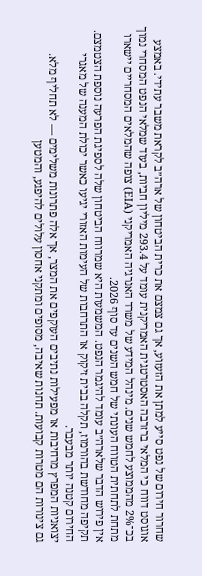שחרור חירום של נפט סייע למתן את הזעזוע, אך גם צמצם את כרית הביטחון של ארה״ב לקראת משבר עתידי. באמצע אוגוסט דווח כי המלאי ברזרבה האסטרטגית האמריקנית עומד על 293.4 מיליון חביות, בעוד שמלאי הנפט המסחרי נמוך בכ־2% מהממוצע לחמש שנים. מינהל המידע של משרד האנרגיה האמריקני (EIA) צופה שהמלאים המסחריים יישארו מתחת לתחתית הטווח העונתי של חמש השנים עד סוף 2026.
אין פירוש הדבר שלארה״ב עומד להיגמר הנפט. המשמעות היא שמרווח הביטחון שלה לספיגת הפרעה נוספת הצטמצם. תקיפה מחודשת בהורמוז, תקלה בבית זיקוק או התרחבות של העימות האזורי יגיעו כאשר יכולת המענה של מאגרי החירום קטנה יותר מבעבר.
יצואניות המפרץ מרחיבות או מפעילות נתיבים העוקפים את המצר, אך אלה פתרונות משלימים — לא תחליף מלא.
גם צינורות הם מטרות קבועות. תחנות שאיבה, מסופים ומתקני אחסון עלולים להיפגע, והמטען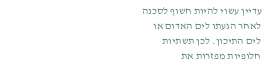עדיין עשוי להיות חשוף לסכנה לאחר הגעתו לים האדום או לים התיכון. לכן תשתיות חלופיות מפזרות את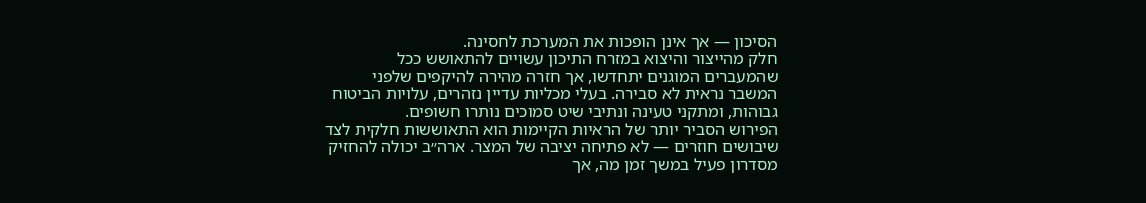הסיכון — אך אינן הופכות את המערכת לחסינה.
חלק מהייצור והיצוא במזרח התיכון עשויים להתאושש ככל שהמעברים המוגנים יתחדשו, אך חזרה מהירה להיקפים שלפני המשבר נראית לא סבירה. בעלי מכליות עדיין נזהרים, עלויות הביטוח גבוהות, ומתקני טעינה ונתיבי שיט סמוכים נותרו חשופים.
הפירוש הסביר יותר של הראיות הקיימות הוא התאוששות חלקית לצד שיבושים חוזרים — לא פתיחה יציבה של המצר. ארה״ב יכולה להחזיק מסדרון פעיל במשך זמן מה, אך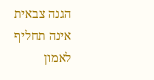הגנה צבאית אינה תחליף לאמון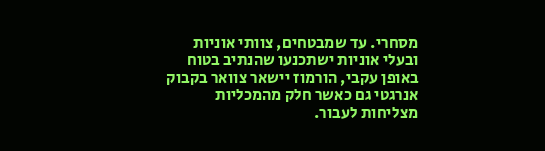מסחרי. עד שמבטחים, צוותי אוניות ובעלי אוניות ישתכנעו שהנתיב בטוח באופן עקבי, הורמוז יישאר צוואר בקבוק אנרגטי גם כאשר חלק מהמכליות מצליחות לעבור.